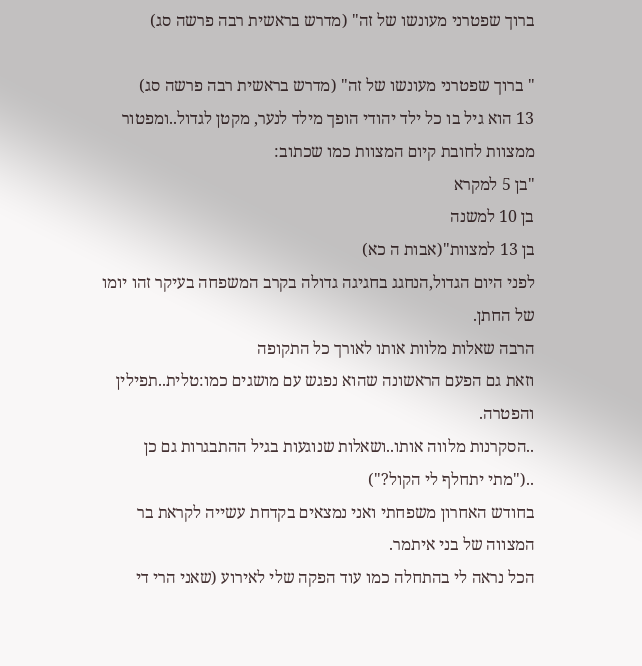ברוך שפטרני מעונשו של זה" (מדרש בראשית רבה פרשה סג)

" ברוך שפטרני מעונשו של זה" (מדרש בראשית רבה פרשה סג)
13 הוא גיל בו כל ילד יהודי הופך מילד לנער, מקטן לגדול..ומפטור ממצוות לחובת קיום המצוות כמו שכתוב:
"בן 5 למקרא
בן 10 למשנה
בן 13 למצוות"(אבות ה כא)
לפני היום הגדול,הנחגג בחגיגה גדולה בקרב המשפחה בעיקר זהו יומו של החתן.
הרבה שאלות מלוות אותו לאורך כל התקופה
וזאת גם הפעם הראשונה שהוא נפגש עם מושגים כמו:טלית..תפילין והפטרה.
..הסקרנות מלווה אותו..ושאלות שנוגעות בגיל ההתבגרות גם כן ..("מתי יתחלף לי הקול?")
בחודש האחרון משפחתי ואני נמצאים בקדחת עשייה לקראת בר המצווה של בני איתמר.
הכל נראה לי בהתחלה כמו עוד הפקה שלי לאירוע (שאני הרי די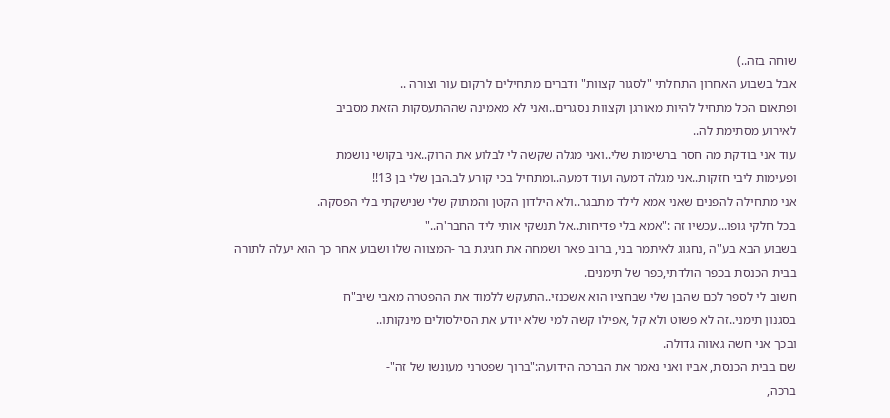שוחה בזה..)
אבל בשבוע האחרון התחלתי "לסגור קצוות" ודברים מתחילים לרקום עור וצורה ..
ופתאום הכל מתחיל להיות מאורגן וקצוות נסגרים..ואני לא מאמינה שההתעסקות הזאת מסביב
לאירוע מסתימת לה..
עוד אני בודקת מה חסר ברשימות שלי..ואני מגלה שקשה לי לבלוע את הרוק..אני בקושי נושמת
ופעימות ליבי חזקות..אני מגלה דמעה ועוד דמעה..ומתחיל בכי קורע לב.הבן שלי בן 13!!
אני מתחילה להפנים שאני אמא לילד מתבגר..ולא הילדון הקטן והמתוק שלי שנישקתי בלי הפסקה.
בכל חלקי גופו...עכשיו זה :"אמא בלי פדיחות..אל תנשקי אותי ליד החבר'ה.."
בשבוע הבא בע"ה ,נחגוג לאיתמר בני, ברוב פאר ושמחה את חגיגת בר -המצווה שלו ושבוע אחר כך הוא יעלה לתורה
בבית הכנסת בכפר הולדתי,כפר של תימנים.
חשוב לי לספר לכם שהבן שלי שבחציו הוא אשכנזי..התעקש ללמוד את ההפטרה מאבי שיב"ח
בסגנון תימני..זה לא פשוט ולא קל ,אפילו קשה למי שלא יודע את הסילסולים מינקותו..
ובכך אני חשה גאווה גדולה.
שם בבית הכנסת, אביו ואני נאמר את הברכה הידועה:"ברוך שפטרני מעונשו של זה"-
ברכה,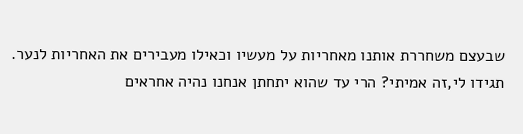שבעצם משחררת אותנו מאחריות על מעשיו וכאילו מעבירים את האחריות לנער.
תגידו לי,זה אמיתי? הרי עד שהוא יתחתן אנחנו נהיה אחראים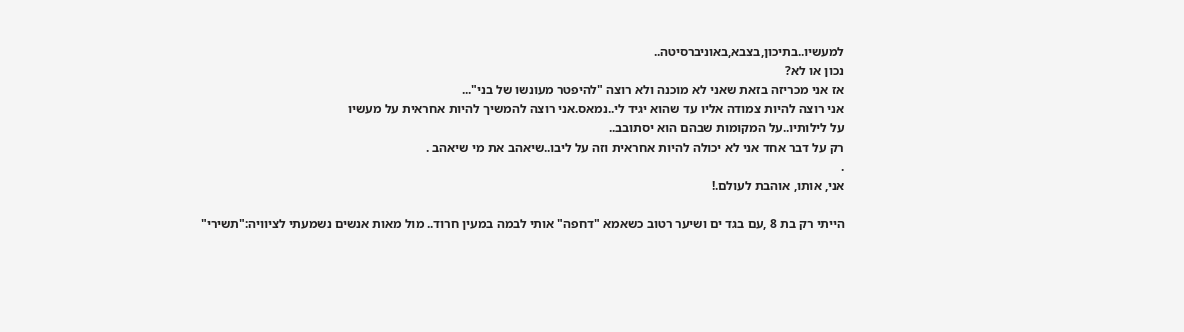למעשיו..בתיכון,בצבא,באוניברסיטה..
נכון או לא?
אז אני מכריזה בזאת שאני לא מוכנה ולא רוצה "להיפטר מעונשו של בני"...
אני רוצה להיות צמודה אליו עד שהוא יגיד לי..נמאס.אני רוצה להמשיך להיות אחראית על מעשיו
על לילותיו..על המקומות שבהם הוא יסתובב..
רק על דבר אחד אני לא יכולה להיות אחראית וזה על ליבו..שיאהב את מי שיאהב .
.
אני, אותו, אוהבת לעולם.!

הייתי רק בת 8 ,עם בגד ים ושיער רטוב כשאמא "דחפה" אותי לבמה במעין חרוד.. מול מאות אנשים נשמעתי לציוויה:"תשירי"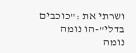ושרתי את :"כוכבים בדלי"-הו נומה נומה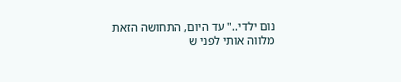נום ילדי.." עד היום, התחושה הזאת מלווה אותי לפני ש